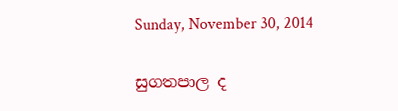Sunday, November 30, 2014

සුගතපාල ද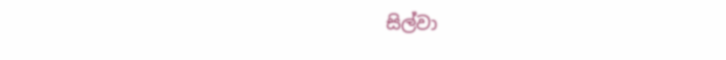සිල්වා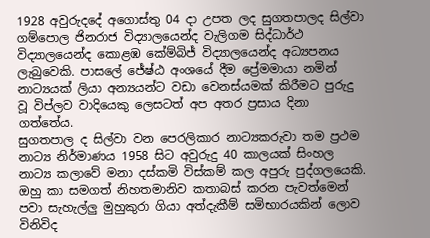1928 අවුරුදදේ අගොස්තු 04 දා උපත ලද සුගතපාලද සිල්වා ගම්පොල ජිනරාජ විද්‍යාලයෙන්ද වැලිගම සිද්ධාර්ථ විද්‍යාලයෙන්ද කොළඹ කේම්බිජ් විද්‍යාලයෙන්ද අධ්‍යපනය ලැබුවෙකි. පාසලේ ජේෂ්ඨ අංශයේ දීම ප්‍රේමමායා නමින් නාට්‍යයක් ලියා අන්‍යයන්ට වඩා වෙනස්යමක් කිරීමට පුරුදු වූ විප්ලව වාදියෙකු ලෙසටත් අප අතර ප්‍රසාය දිනා ගත්තේය.
සුගතපාල ද සිල්වා වන පෙරලිකාර නාට්‍යකරුවා තම ප්‍රථම නාට්‍ය නිර්මාණය 1958 සිට අවුරුදු 40 කාලයක් සිංහල නාට්‍ය කලාවේ මනා දස්කමි විස්කම් කල අපුරු පුද්ගලයෙකි. ඔහු කා සමගත් නිහතමානිව කතාබස් කරන පැවත්මෙන් පවා සැහැල්ලු මුහුකුරා ගියා අත්දැකීම් සමිභාරයකින් ලොව විනිවිද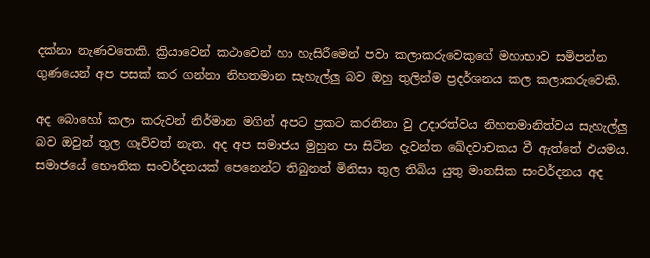දක්නා නැණවතෙකි. ක්‍රියාවෙන් කථාවෙන් හා හැසිරීමෙන් පවා කලාකරුවෙකුගේ මහාභාව සමිපන්න ගුණයෙන් අප පසක් කර ගන්නා නිහතමාන සැහැල්ලු බව ඔහු තුලින්ම ප්‍රදර්ශනය කල කලාකරුවෙකි.

අද බොහෝ කලා කරුවන් නිර්මාන මගින් අපට ප්‍රකට කරනිනා වු උදාරත්වය නිහතමානිත්වය සැහැල්ලු බව ඔවුන් තුල ගෑව්වත් නැත. අද අප සමාජය මුහුන පා සිටින දැවන්ත ඛේදවාචකය වී ඇත්තේ ඵයමය. සමාජයේ භෞතික සංවර්දනයක් පෙනෙන්ට තිබුනත් මිනිසා තුල තිබිය යුතු මානසික සංවර්දනය අද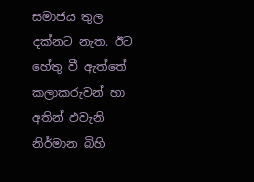සමාජය තුල දක්නට නැත. ඊට හේතු වී ඇත්තේ කලාකරුවන් හා අතින් ඵවැනි නිර්මාන බිහි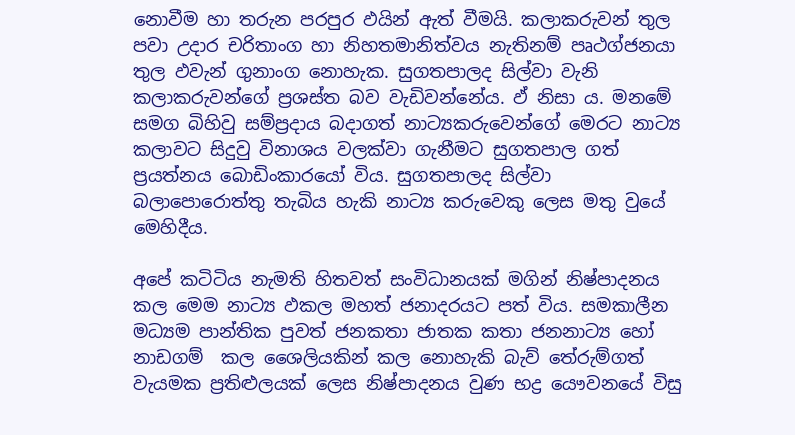නොවීම හා තරුන පරපුර ඵයින් ඇත් වීමයි. කලාකරුවන් තුල පවා උදාර චරිතාංග හා නිහතමානිත්වය නැතිනම් පෘථග්ජනයා තුල ඵවැන් ගුනාංග නොහැක. සුගතපාලද සිල්වා වැනි කලාකරුවන්ගේ ප්‍රශස්ත බව වැඩිවන්නේය. ඵ් නිසා ය. මනමේ සමග බිහිවු සම්ප්‍රදාය බදාගත් නාට්‍යකරුවෙන්ගේ මෙරට නාට්‍ය කලාවට සිදුවු විනාශය වලක්වා ගැනීමට සුගතපාල ගත් ප්‍රයත්නය බොඩිංකාරයෝ විය. සුගතපාලද සිල්වා බලාපොරොත්තු තැබිය හැකි නාට්‍ය කරුවෙකු ලෙස මතු වුයේ මෙහිදීය.

අපේ කටිටිය නැමති හිතවත් සංවිධානයක් මගින් නිෂ්පාදනය කල මෙම නාට්‍ය ඵකල මහත් ජනාදරයට පත් විය. සමකාලීන මධ්‍යම පාන්තික පුවත් ජනකතා ජාතක කතා ජනනාට්‍ය හෝ නාඩගම්  කල ශෛලියකින් කල නොහැකි බැව් තේරුම්ගත් වැයමක ප්‍රතිළුලයක් ලෙස නිෂ්පාදනය වුණ භද්‍ර යෞවනයේ විසු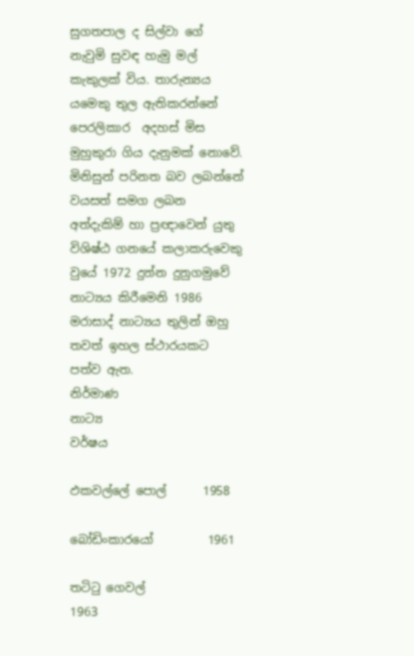සුගතපාල ද සිල්වා ගේ නැවුමි සුවඳ හැමු මල් කැකුලක් විය. තාරුන්‍යය යමෙකු තුල ඇතිකරන්නේ පෙරලිකාර  අදහස් මිස මුහුකුරා ගිය දැනුමක් නොවේ. මිනිසුන් පරිනත බව ලබන්නේ වයසත් සමග ලබන අත්දැකිම් හා ප්‍රඥාවෙන් යුතු විශිෂ්ඨ ගනයේ කලාකරුවෙකු වුයේ 1972 දුන්න දුනුගමුවේ නාට්‍යය කිරීමෙනි 1986 මරාසාද් නාට්‍යය තුලින් ඔහු තවත් ඉහල ස්ථාරයකට පත්ව ඇත.
නිර්මාණ
නාට්‍ය                        වර්ෂය

ඵකවල්ලේ පොල්      1958

බෝඩිංකාරයෝ         1961

තටිටු ගෙවල්             1963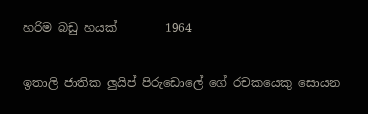හරිම බඩු හයක්        1964

ඉතාලි ජාතික ලුයිප් පිරුඩොලේ ගේ රචකයෙකු සොයන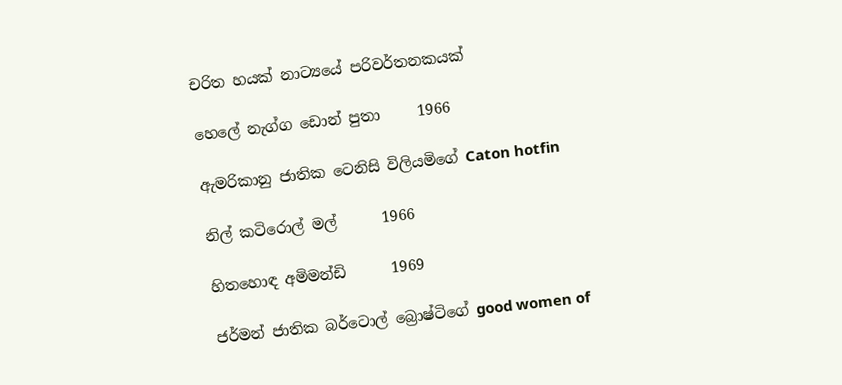චරිත හයක් නාට්‍යයේ පරිවර්තනකයක්

හෙලේ නැග්ග ඩොන් පුතා     1966

ඇමරිකානු ජාතික ටෙනිසි විලියමිගේ Caton hotfin

නිල් කටිරොල් මල්      1966

හිතහොඳ අමිමන්ඩි      1969

ජර්මන් ජාතික බර්ටොල් බ්‍රොෂ්ටිගේ good women of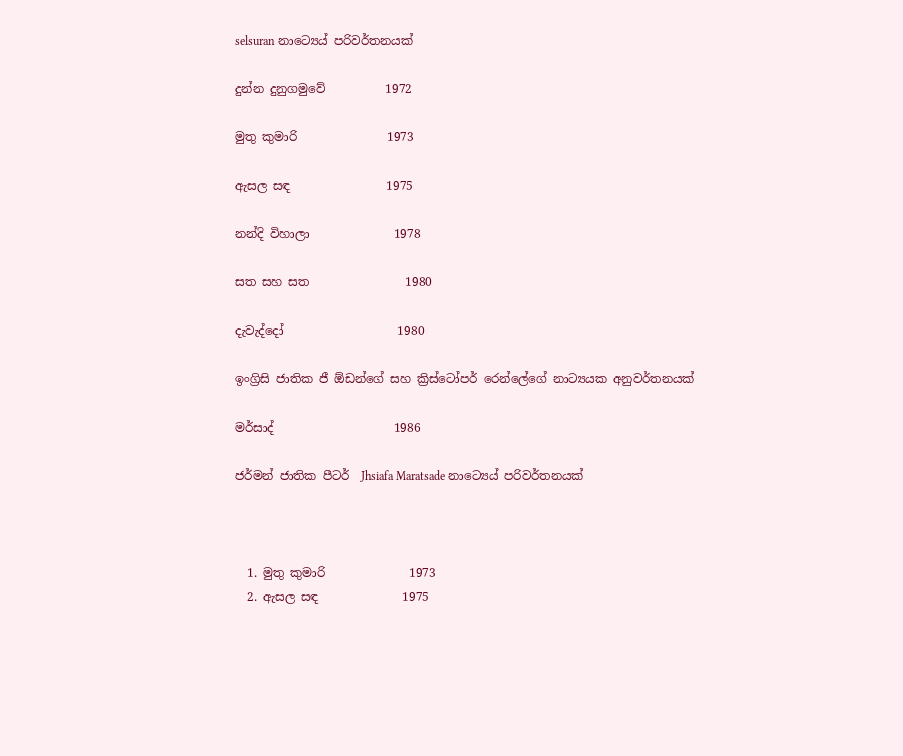selsuran නාට්‍යෙය් පරිවර්තනයක්

දුන්න දුනුගමුවේ          1972

මුතු කුමාරි               1973

ඇසල සඳ                1975

නන්දි විහාලා              1978

සත සහ සත                1980

දැවැද්දෝ                   1980

ඉංග්‍රිසි ජාතික ජී ඕඩන්ගේ සහ ක්‍රිස්ටෝපර් රෙන්ලේගේ නාට්‍යයක අනුවර්තනයක්

මර්සාද්                    1986

ජර්මන් ජාතික පීටර්  Jhsiafa Maratsade නාට්‍යෙය් පරිවර්තනයක්



  1. මුතු කුමාරි              1973
  2. ඇසල සඳ              1975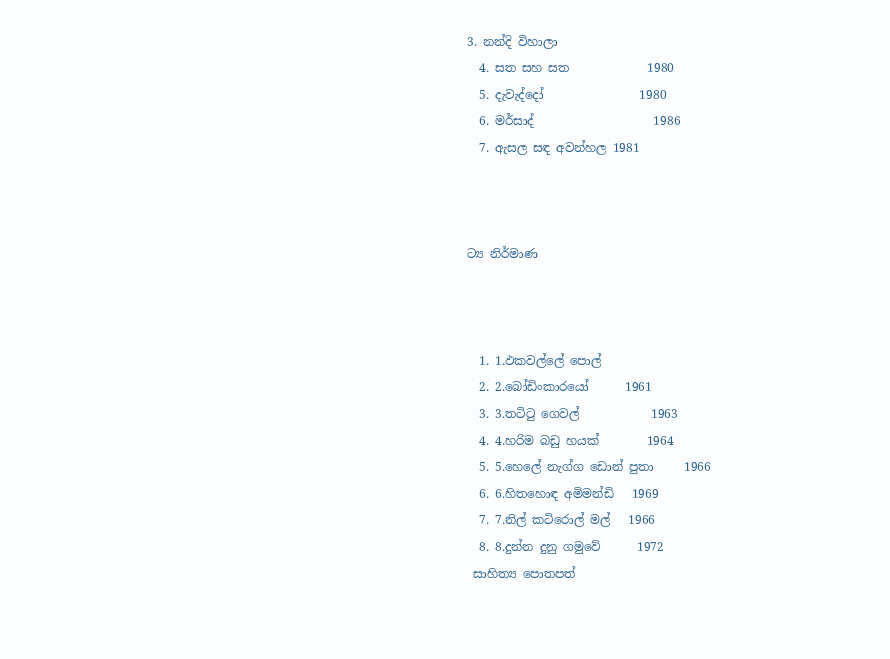3. නන්දි විහාලා
  4. සත සහ සත             1980
  5. දැවැද්දෝ                1980
  6. මර්සාද්                    1986
  7. ඇසල සඳ අවන්හල 1981



ට්‍ය නිර්මාණ



  1. 1.ඵකවල්ලේ පොල්
  2. 2.බෝඩිංකාරයෝ      1961
  3. 3.තටිටු ගෙවල්            1963
  4. 4.හරිම බඩු හයක්        1964
  5. 5.හෙලේ නැග්ග ඩොන් පුතා     1966
  6. 6.හිතහොඳ අමිමන්ඩි   1969
  7. 7.නිල් කටිරොල් මල්   1966
  8. 8.දුන්න දුනු ගමුවේ      1972
 සාහිත්‍ය පොතපත්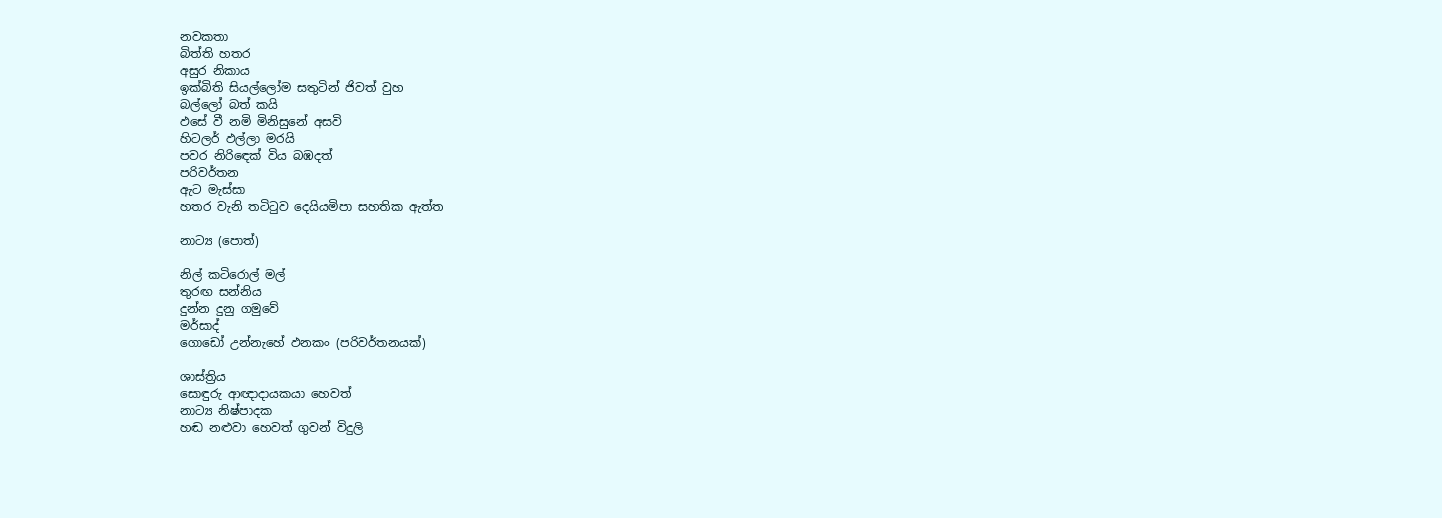නවකතා
බිත්ති හතර
අසුර නිකාය
ඉක්බිති සියල්ලෝම සතුටින් ජිවත් වුහ
බල්ලෝ බත් කයි
ඵසේ වී නමි මිනිසුනේ අසවි
හිටලර් ඵල්ලා මරයි
පවර නිරිඳෙක් විය බඹදත්
පරිවර්තන
ඇට මැස්සා
හතර වැනි තටිටුව දෙයියමිපා සහතික ඇත්ත

නාට්‍ය (පොත්)

නිල් කටිරොල් මල්
තුරඟ සන්නිය
දුන්න දුනු ගමුවේ
මර්සාද්
ගොඩෝ උන්නැහේ ඵනකං (පරිවර්තනයක්)

ශාස්ත්‍රිය
සොඳුරු ආඥාදායකයා හෙවත්
නාට්‍ය නිෂ්පාදක
හඬ නළුවා හෙවත් ගුවන් විදුලි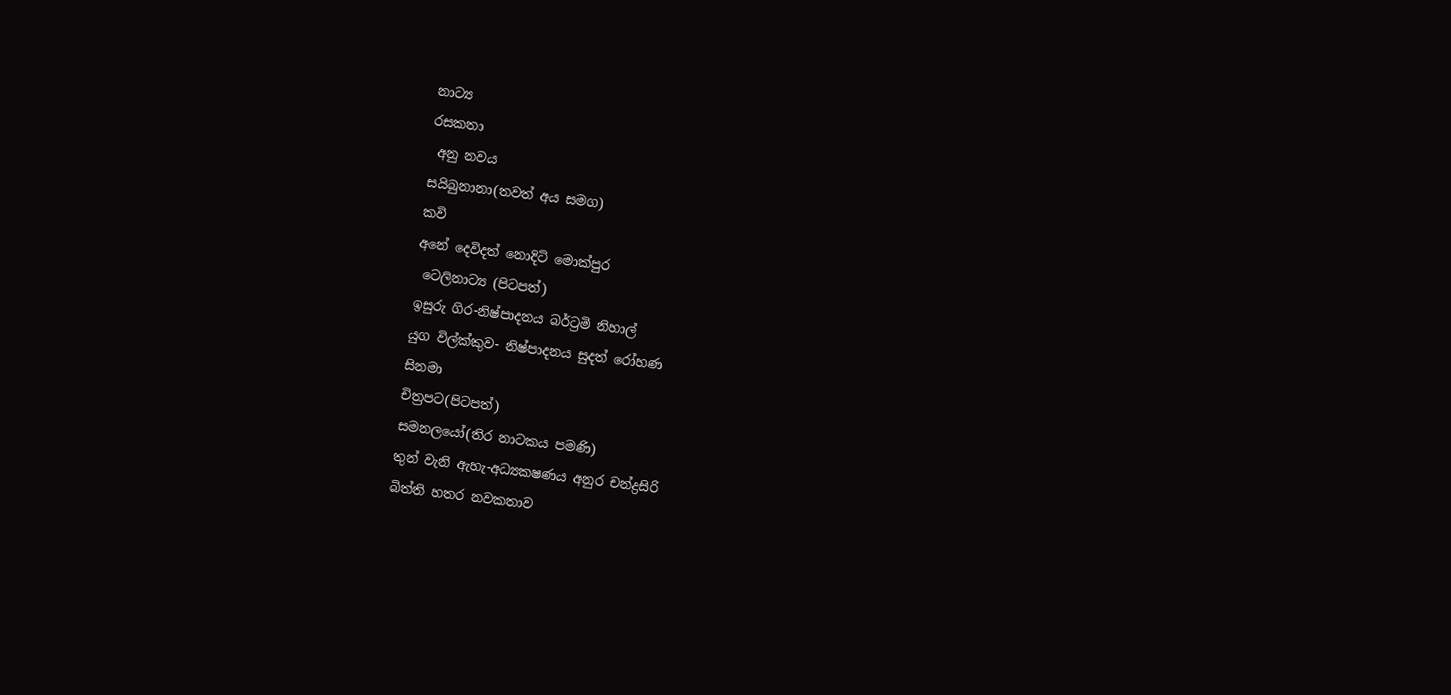නාට්‍ය
රසකතා
 අනු නවය
සයිබුනානා(තවත් අය සමග)
කවි
අනේ දෙවිදත් නොදිටි මොක්පුර
 ටෙලිනාට්‍ය (පිටපත්)
ඉසුරු ගිර-නිෂ්පාදනය බර්ට්‍රමි නිහාල්
යුග විල්ක්කුව- නිෂ්පාදනය සුදත් රෝහණ
සිනමා
චිත්‍රපට(පිටපත්)
සමනලයෝ(තිර නාටකය පමණි)
තුන් වැනි ඇහැ-අධ්‍යකෂණය අනුර චන්ද්‍රසිරි
බිත්ති හතර නවකතාව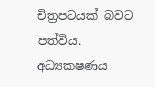චිත්‍රපටයක් බවට පත්විය.
අධ්‍යකෂණය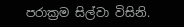පරාක්‍රම සිල්වා විසිනි.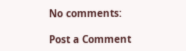No comments:

Post a Comment